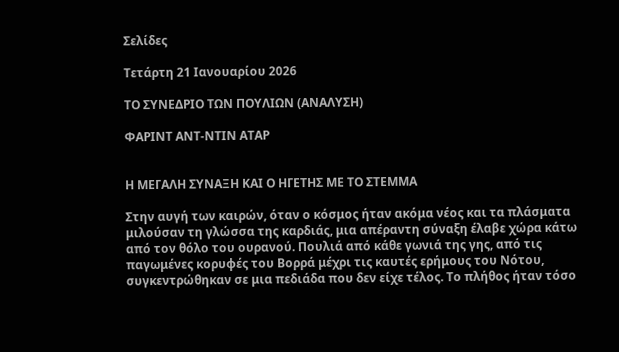Σελίδες

Τετάρτη 21 Ιανουαρίου 2026

ΤΟ ΣΥΝΕΔΡΙΟ ΤΩΝ ΠΟΥΛΙΩΝ (ΑΝΑΛΥΣΗ)

ΦΑΡΙΝΤ ΑΝΤ-ΝΤΙΝ ΑΤΑΡ


Η ΜΕΓΑΛΗ ΣΥΝΑΞΗ ΚΑΙ Ο ΗΓΕΤΗΣ ΜΕ ΤΟ ΣΤΕΜΜΑ

Στην αυγή των καιρών, όταν ο κόσμος ήταν ακόμα νέος και τα πλάσματα μιλούσαν τη γλώσσα της καρδιάς, μια απέραντη σύναξη έλαβε χώρα κάτω από τον θόλο του ουρανού. Πουλιά από κάθε γωνιά της γης, από τις παγωμένες κορυφές του Βορρά μέχρι τις καυτές ερήμους του Νότου, συγκεντρώθηκαν σε μια πεδιάδα που δεν είχε τέλος. Το πλήθος ήταν τόσο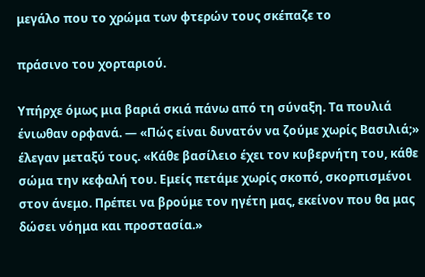μεγάλο που το χρώμα των φτερών τους σκέπαζε το

πράσινο του χορταριού.

Υπήρχε όμως μια βαριά σκιά πάνω από τη σύναξη. Τα πουλιά ένιωθαν ορφανά. — «Πώς είναι δυνατόν να ζούμε χωρίς Βασιλιά;» έλεγαν μεταξύ τους. «Κάθε βασίλειο έχει τον κυβερνήτη του, κάθε σώμα την κεφαλή του. Εμείς πετάμε χωρίς σκοπό, σκορπισμένοι στον άνεμο. Πρέπει να βρούμε τον ηγέτη μας, εκείνον που θα μας δώσει νόημα και προστασία.»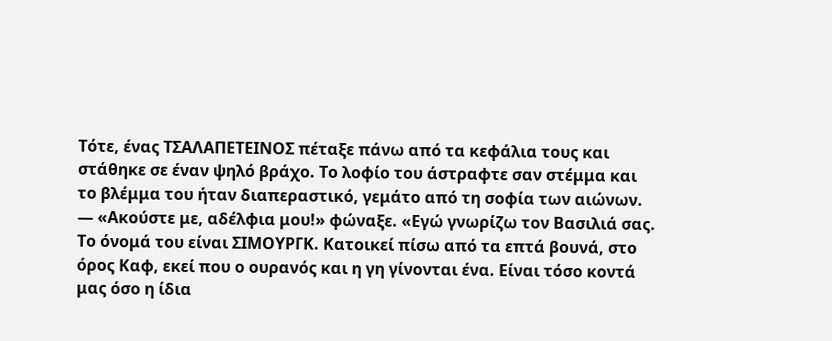Τότε, ένας ΤΣΑΛΑΠΕΤΕΙΝΟΣ πέταξε πάνω από τα κεφάλια τους και στάθηκε σε έναν ψηλό βράχο. Το λοφίο του άστραφτε σαν στέμμα και το βλέμμα του ήταν διαπεραστικό, γεμάτο από τη σοφία των αιώνων. — «Ακούστε με, αδέλφια μου!» φώναξε. «Εγώ γνωρίζω τον Βασιλιά σας. Το όνομά του είναι ΣΙΜΟΥΡΓΚ. Κατοικεί πίσω από τα επτά βουνά, στο όρος Καφ, εκεί που ο ουρανός και η γη γίνονται ένα. Είναι τόσο κοντά μας όσο η ίδια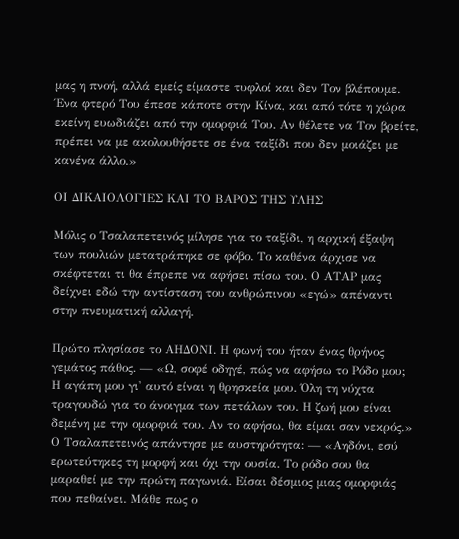μας η πνοή, αλλά εμείς είμαστε τυφλοί και δεν Τον βλέπουμε. Ένα φτερό Του έπεσε κάποτε στην Κίνα, και από τότε η χώρα εκείνη ευωδιάζει από την ομορφιά Του. Αν θέλετε να Τον βρείτε, πρέπει να με ακολουθήσετε σε ένα ταξίδι που δεν μοιάζει με κανένα άλλο.»

ΟΙ ΔΙΚΑΙΟΛΟΓΙΕΣ ΚΑΙ ΤΟ ΒΑΡΟΣ ΤΗΣ ΥΛΗΣ

Μόλις ο Τσαλαπετεινός μίλησε για το ταξίδι, η αρχική έξαψη των πουλιών μετατράπηκε σε φόβο. Το καθένα άρχισε να σκέφτεται τι θα έπρεπε να αφήσει πίσω του. Ο ΑΤΑΡ μας δείχνει εδώ την αντίσταση του ανθρώπινου «εγώ» απέναντι στην πνευματική αλλαγή.

Πρώτο πλησίασε το ΑΗΔΟΝΙ. Η φωνή του ήταν ένας θρήνος γεμάτος πάθος. — «Ω, σοφέ οδηγέ, πώς να αφήσω το Ρόδο μου; Η αγάπη μου γι' αυτό είναι η θρησκεία μου. Όλη τη νύχτα τραγουδώ για το άνοιγμα των πετάλων του. Η ζωή μου είναι δεμένη με την ομορφιά του. Αν το αφήσω, θα είμαι σαν νεκρός.» Ο Τσαλαπετεινός απάντησε με αυστηρότητα: — «Αηδόνι, εσύ ερωτεύτηκες τη μορφή και όχι την ουσία. Το ρόδο σου θα μαραθεί με την πρώτη παγωνιά. Είσαι δέσμιος μιας ομορφιάς που πεθαίνει. Μάθε πως ο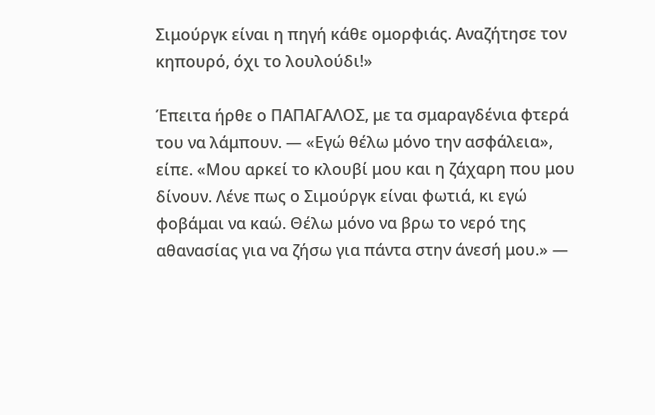Σιμούργκ είναι η πηγή κάθε ομορφιάς. Αναζήτησε τον κηπουρό, όχι το λουλούδι!»

Έπειτα ήρθε ο ΠΑΠΑΓΑΛΟΣ, με τα σμαραγδένια φτερά του να λάμπουν. — «Εγώ θέλω μόνο την ασφάλεια», είπε. «Μου αρκεί το κλουβί μου και η ζάχαρη που μου δίνουν. Λένε πως ο Σιμούργκ είναι φωτιά, κι εγώ φοβάμαι να καώ. Θέλω μόνο να βρω το νερό της αθανασίας για να ζήσω για πάντα στην άνεσή μου.» —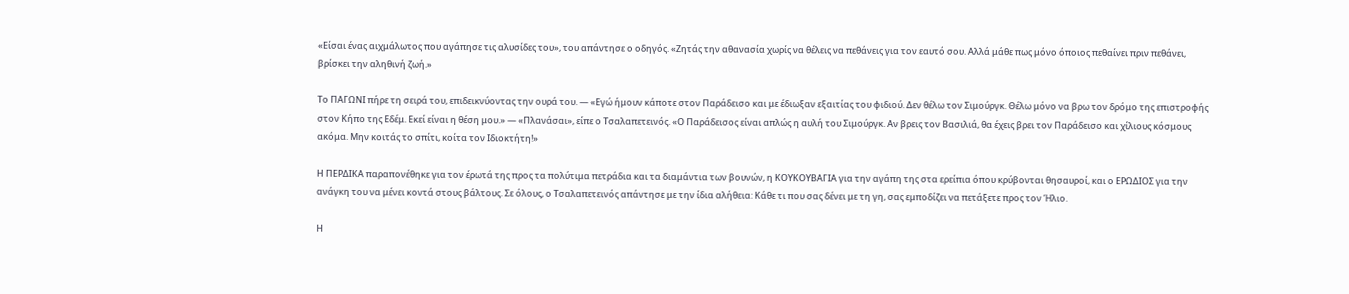«Είσαι ένας αιχμάλωτος που αγάπησε τις αλυσίδες του», του απάντησε ο οδηγός. «Ζητάς την αθανασία χωρίς να θέλεις να πεθάνεις για τον εαυτό σου. Αλλά μάθε πως μόνο όποιος πεθαίνει πριν πεθάνει, βρίσκει την αληθινή ζωή.»

Το ΠΑΓΩΝΙ πήρε τη σειρά του, επιδεικνύοντας την ουρά του. — «Εγώ ήμουν κάποτε στον Παράδεισο και με έδιωξαν εξαιτίας του φιδιού. Δεν θέλω τον Σιμούργκ. Θέλω μόνο να βρω τον δρόμο της επιστροφής στον Κήπο της Εδέμ. Εκεί είναι η θέση μου.» — «Πλανάσαι», είπε ο Τσαλαπετεινός. «Ο Παράδεισος είναι απλώς η αυλή του Σιμούργκ. Αν βρεις τον Βασιλιά, θα έχεις βρει τον Παράδεισο και χίλιους κόσμους ακόμα. Μην κοιτάς το σπίτι, κοίτα τον Ιδιοκτήτη!»

Η ΠΕΡΔΙΚΑ παραπονέθηκε για τον έρωτά της προς τα πολύτιμα πετράδια και τα διαμάντια των βουνών, η ΚΟΥΚΟΥΒΑΓΙΑ για την αγάπη της στα ερείπια όπου κρύβονται θησαυροί, και ο ΕΡΩΔΙΟΣ για την ανάγκη του να μένει κοντά στους βάλτους. Σε όλους, ο Τσαλαπετεινός απάντησε με την ίδια αλήθεια: Κάθε τι που σας δένει με τη γη, σας εμποδίζει να πετάξετε προς τον Ήλιο.

Η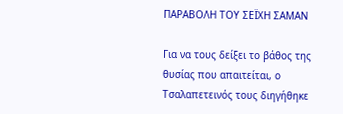ΠΑΡΑΒΟΛΗ ΤΟΥ ΣΕΪΧΗ ΣΑΜΑΝ

Για να τους δείξει το βάθος της θυσίας που απαιτείται, ο Τσαλαπετεινός τους διηγήθηκε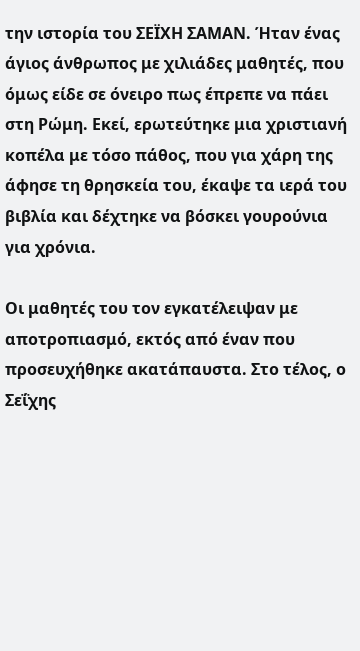την ιστορία του ΣΕΪΧΗ ΣΑΜΑΝ. Ήταν ένας άγιος άνθρωπος με χιλιάδες μαθητές, που όμως είδε σε όνειρο πως έπρεπε να πάει στη Ρώμη. Εκεί, ερωτεύτηκε μια χριστιανή κοπέλα με τόσο πάθος, που για χάρη της άφησε τη θρησκεία του, έκαψε τα ιερά του βιβλία και δέχτηκε να βόσκει γουρούνια για χρόνια.

Οι μαθητές του τον εγκατέλειψαν με αποτροπιασμό, εκτός από έναν που προσευχήθηκε ακατάπαυστα. Στο τέλος, ο Σεΐχης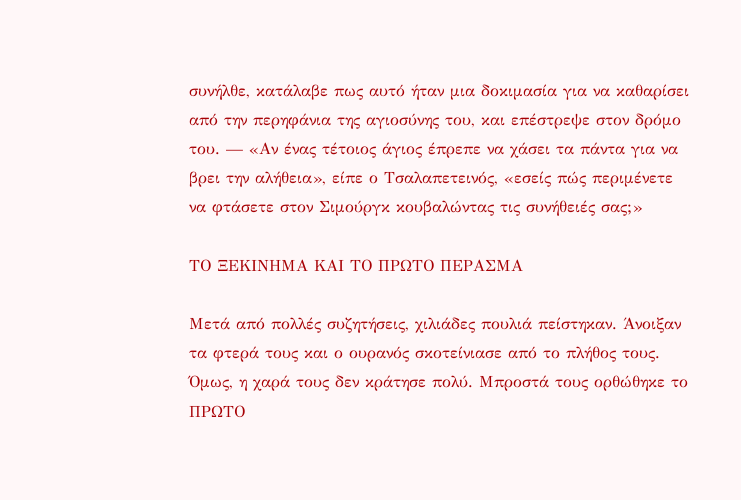συνήλθε, κατάλαβε πως αυτό ήταν μια δοκιμασία για να καθαρίσει από την περηφάνια της αγιοσύνης του, και επέστρεψε στον δρόμο του. — «Αν ένας τέτοιος άγιος έπρεπε να χάσει τα πάντα για να βρει την αλήθεια», είπε ο Τσαλαπετεινός, «εσείς πώς περιμένετε να φτάσετε στον Σιμούργκ κουβαλώντας τις συνήθειές σας;»

ΤΟ ΞΕΚΙΝΗΜΑ ΚΑΙ ΤΟ ΠΡΩΤΟ ΠΕΡΑΣΜΑ

Μετά από πολλές συζητήσεις, χιλιάδες πουλιά πείστηκαν. Άνοιξαν τα φτερά τους και ο ουρανός σκοτείνιασε από το πλήθος τους. Όμως, η χαρά τους δεν κράτησε πολύ. Μπροστά τους ορθώθηκε το ΠΡΩΤΟ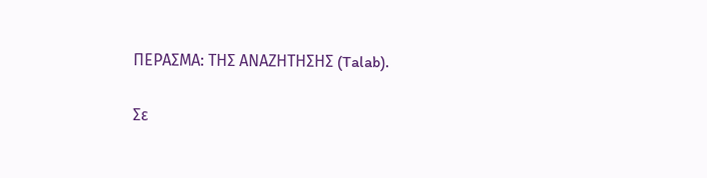ΠΕΡΑΣΜΑ: ΤΗΣ ΑΝΑΖΗΤΗΣΗΣ (Talab).

Σε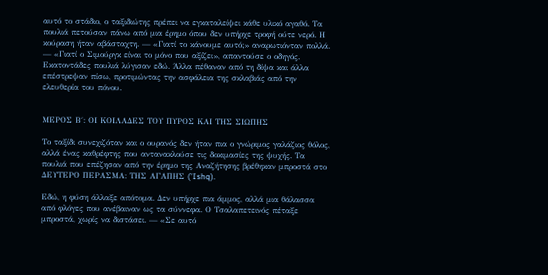αυτό το στάδιο, ο ταξιδιώτης πρέπει να εγκαταλείψει κάθε υλικό αγαθό. Τα πουλιά πετούσαν πάνω από μια έρημο όπου δεν υπήρχε τροφή ούτε νερό. Η κούραση ήταν αβάσταχτη. — «Γιατί το κάνουμε αυτό;» αναρωτιόνταν πολλά. — «Γιατί ο Σιμούργκ είναι το μόνο που αξίζει», απαντούσε ο οδηγός. Εκατοντάδες πουλιά λύγισαν εδώ. Άλλα πέθαναν από τη δίψα και άλλα επέστρεψαν πίσω, προτιμώντας την ασφάλεια της σκλαβιάς από την ελευθερία του πόνου.


ΜΕΡΟΣ Β΄: ΟΙ ΚΟΙΛΑΔΕΣ ΤΟΥ ΠΥΡΟΣ ΚΑΙ ΤΗΣ ΣΙΩΠΗΣ

Το ταξίδι συνεχιζόταν και ο ουρανός δεν ήταν πια ο γνώριμος γαλάζιος θόλος, αλλά ένας καθρέφτης που αντανακλούσε τις δοκιμασίες της ψυχής. Τα πουλιά που επέζησαν από την έρημο της Αναζήτησης βρέθηκαν μπροστά στο ΔΕΥΤΕΡΟ ΠΕΡΑΣΜΑ: ΤΗΣ ΑΓΑΠΗΣ ('Ishq).

Εδώ, η φύση άλλαξε απότομα. Δεν υπήρχε πια άμμος, αλλά μια θάλασσα από φλόγες που ανέβαιναν ως τα σύννεφα. Ο Τσαλαπετεινός πέταξε μπροστά, χωρίς να διστάσει. — «Σε αυτό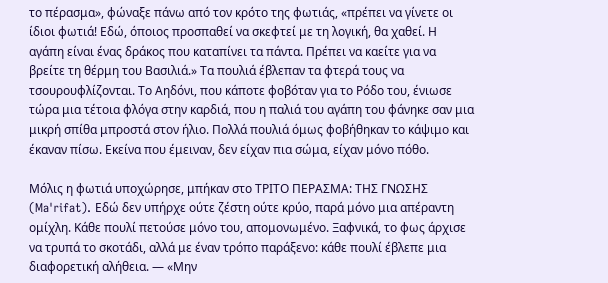το πέρασμα», φώναξε πάνω από τον κρότο της φωτιάς, «πρέπει να γίνετε οι ίδιοι φωτιά! Εδώ, όποιος προσπαθεί να σκεφτεί με τη λογική, θα χαθεί. Η αγάπη είναι ένας δράκος που καταπίνει τα πάντα. Πρέπει να καείτε για να βρείτε τη θέρμη του Βασιλιά.» Τα πουλιά έβλεπαν τα φτερά τους να τσουρουφλίζονται. Το Αηδόνι, που κάποτε φοβόταν για το Ρόδο του, ένιωσε τώρα μια τέτοια φλόγα στην καρδιά, που η παλιά του αγάπη του φάνηκε σαν μια μικρή σπίθα μπροστά στον ήλιο. Πολλά πουλιά όμως φοβήθηκαν το κάψιμο και έκαναν πίσω. Εκείνα που έμειναν, δεν είχαν πια σώμα, είχαν μόνο πόθο.

Μόλις η φωτιά υποχώρησε, μπήκαν στο ΤΡΙΤΟ ΠΕΡΑΣΜΑ: ΤΗΣ ΓΝΩΣΗΣ (Ma'rifat). Εδώ δεν υπήρχε ούτε ζέστη ούτε κρύο, παρά μόνο μια απέραντη ομίχλη. Κάθε πουλί πετούσε μόνο του, απομονωμένο. Ξαφνικά, το φως άρχισε να τρυπά το σκοτάδι, αλλά με έναν τρόπο παράξενο: κάθε πουλί έβλεπε μια διαφορετική αλήθεια. — «Μην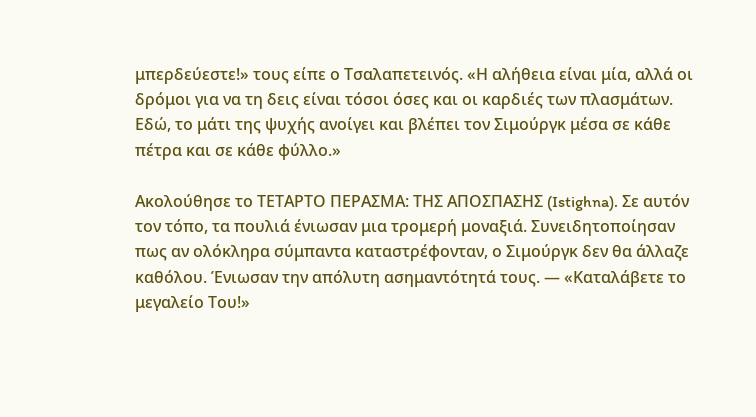μπερδεύεστε!» τους είπε ο Τσαλαπετεινός. «Η αλήθεια είναι μία, αλλά οι δρόμοι για να τη δεις είναι τόσοι όσες και οι καρδιές των πλασμάτων. Εδώ, το μάτι της ψυχής ανοίγει και βλέπει τον Σιμούργκ μέσα σε κάθε πέτρα και σε κάθε φύλλο.»

Ακολούθησε το ΤΕΤΑΡΤΟ ΠΕΡΑΣΜΑ: ΤΗΣ ΑΠΟΣΠΑΣΗΣ (Istighna). Σε αυτόν τον τόπο, τα πουλιά ένιωσαν μια τρομερή μοναξιά. Συνειδητοποίησαν πως αν ολόκληρα σύμπαντα καταστρέφονταν, ο Σιμούργκ δεν θα άλλαζε καθόλου. Ένιωσαν την απόλυτη ασημαντότητά τους. — «Καταλάβετε το μεγαλείο Του!»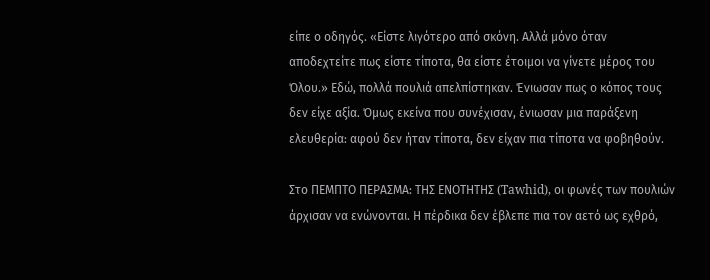είπε ο οδηγός. «Είστε λιγότερο από σκόνη. Αλλά μόνο όταν αποδεχτείτε πως είστε τίποτα, θα είστε έτοιμοι να γίνετε μέρος του Όλου.» Εδώ, πολλά πουλιά απελπίστηκαν. Ένιωσαν πως ο κόπος τους δεν είχε αξία. Όμως εκείνα που συνέχισαν, ένιωσαν μια παράξενη ελευθερία: αφού δεν ήταν τίποτα, δεν είχαν πια τίποτα να φοβηθούν.

Στο ΠΕΜΠΤΟ ΠΕΡΑΣΜΑ: ΤΗΣ ΕΝΟΤΗΤΗΣ (Tawhid), οι φωνές των πουλιών άρχισαν να ενώνονται. Η πέρδικα δεν έβλεπε πια τον αετό ως εχθρό,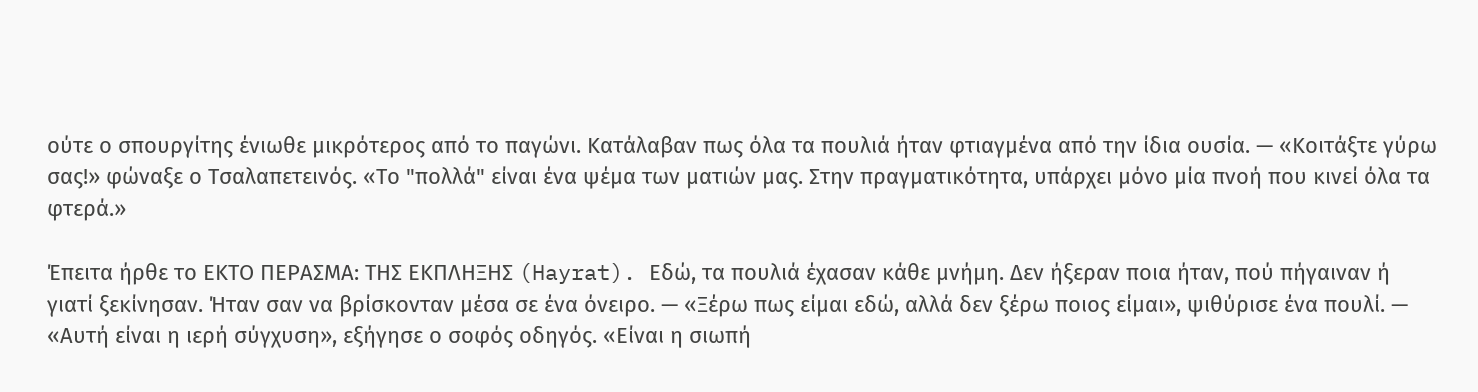ούτε ο σπουργίτης ένιωθε μικρότερος από το παγώνι. Κατάλαβαν πως όλα τα πουλιά ήταν φτιαγμένα από την ίδια ουσία. — «Κοιτάξτε γύρω σας!» φώναξε ο Τσαλαπετεινός. «Το "πολλά" είναι ένα ψέμα των ματιών μας. Στην πραγματικότητα, υπάρχει μόνο μία πνοή που κινεί όλα τα φτερά.»

Έπειτα ήρθε το ΕΚΤΟ ΠΕΡΑΣΜΑ: ΤΗΣ ΕΚΠΛΗΞΗΣ (Hayrat). Εδώ, τα πουλιά έχασαν κάθε μνήμη. Δεν ήξεραν ποια ήταν, πού πήγαιναν ή γιατί ξεκίνησαν. Ήταν σαν να βρίσκονταν μέσα σε ένα όνειρο. — «Ξέρω πως είμαι εδώ, αλλά δεν ξέρω ποιος είμαι», ψιθύρισε ένα πουλί. — «Αυτή είναι η ιερή σύγχυση», εξήγησε ο σοφός οδηγός. «Είναι η σιωπή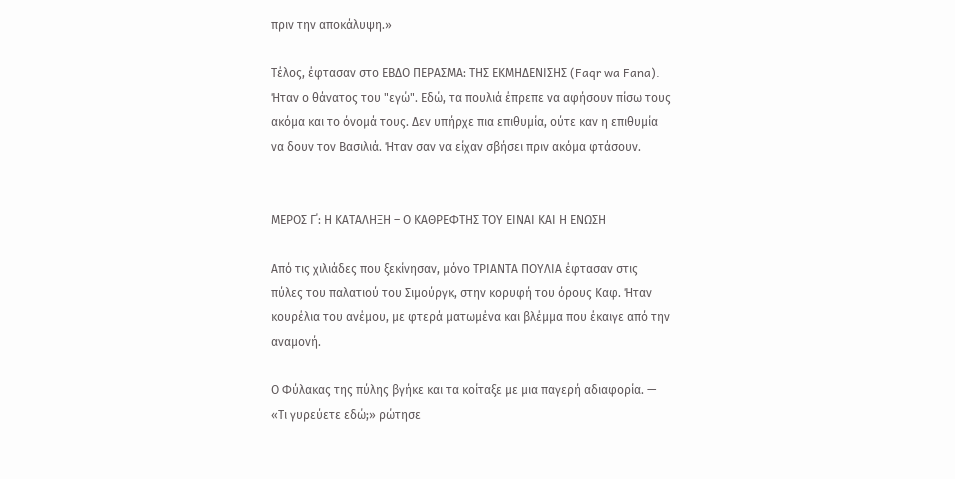πριν την αποκάλυψη.»

Τέλος, έφτασαν στο ΕΒΔΟ ΠΕΡΑΣΜΑ: ΤΗΣ ΕΚΜΗΔΕΝΙΣΗΣ (Faqr wa Fana). Ήταν ο θάνατος του "εγώ". Εδώ, τα πουλιά έπρεπε να αφήσουν πίσω τους ακόμα και το όνομά τους. Δεν υπήρχε πια επιθυμία, ούτε καν η επιθυμία να δουν τον Βασιλιά. Ήταν σαν να είχαν σβήσει πριν ακόμα φτάσουν.


ΜΕΡΟΣ Γ΄: Η ΚΑΤΑΛΗΞΗ – Ο ΚΑΘΡΕΦΤΗΣ ΤΟΥ ΕΙΝΑΙ ΚΑΙ Η ΕΝΩΣΗ

Από τις χιλιάδες που ξεκίνησαν, μόνο ΤΡΙΑΝΤΑ ΠΟΥΛΙΑ έφτασαν στις πύλες του παλατιού του Σιμούργκ, στην κορυφή του όρους Καφ. Ήταν κουρέλια του ανέμου, με φτερά ματωμένα και βλέμμα που έκαιγε από την αναμονή.

Ο Φύλακας της πύλης βγήκε και τα κοίταξε με μια παγερή αδιαφορία. — «Τι γυρεύετε εδώ;» ρώτησε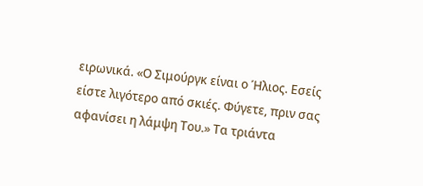ειρωνικά. «Ο Σιμούργκ είναι ο Ήλιος. Εσείς είστε λιγότερο από σκιές. Φύγετε, πριν σας αφανίσει η λάμψη Του.» Τα τριάντα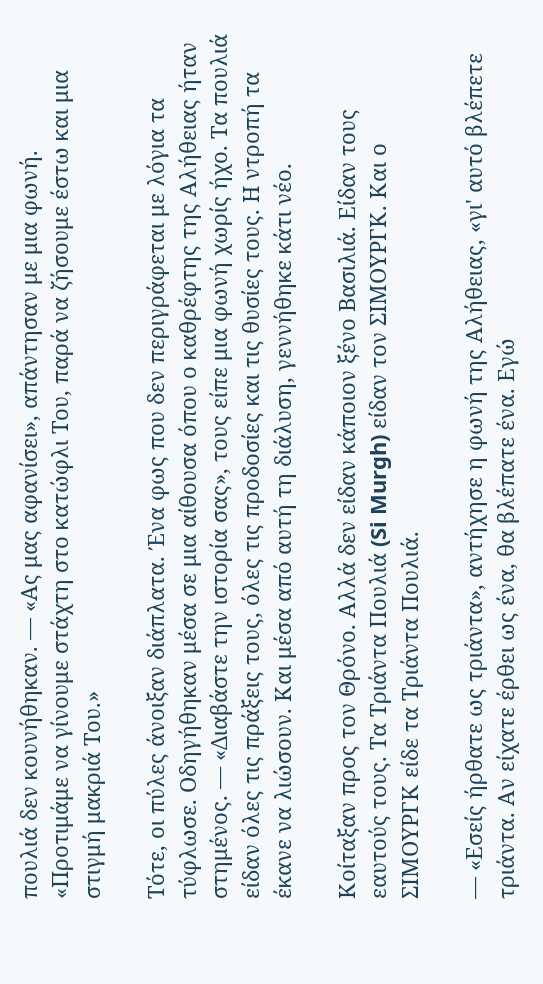πουλιά δεν κουνήθηκαν. — «Ας μας αφανίσει», απάντησαν με μια φωνή. «Προτιμάμε να γίνουμε στάχτη στο κατώφλι Του, παρά να ζήσουμε έστω και μια στιγμή μακριά Του.»

Τότε, οι πύλες άνοιξαν διάπλατα. Ένα φως που δεν περιγράφεται με λόγια τα τύφλωσε. Οδηγήθηκαν μέσα σε μια αίθουσα όπου ο καθρέφτης της Αλήθειας ήταν στημένος. — «Διαβάστε την ιστορία σας», τους είπε μια φωνή χωρίς ήχο. Τα πουλιά είδαν όλες τις πράξεις τους, όλες τις προδοσίες και τις θυσίες τους. Η ντροπή τα έκανε να λιώσουν. Και μέσα από αυτή τη διάλυση, γεννήθηκε κάτι νέο.

Κοίταξαν προς τον Θρόνο. Αλλά δεν είδαν κάποιον ξένο Βασιλιά. Είδαν τους εαυτούς τους. Τα Τριάντα Πουλιά (Si Murgh) είδαν τον ΣΙΜΟΥΡΓΚ. Και ο ΣΙΜΟΥΡΓΚ είδε τα Τριάντα Πουλιά.

— «Εσείς ήρθατε ως τριάντα», αντήχησε η φωνή της Αλήθειας, «γι' αυτό βλέπετε τριάντα. Αν είχατε έρθει ως ένα, θα βλέπατε ένα. Εγώ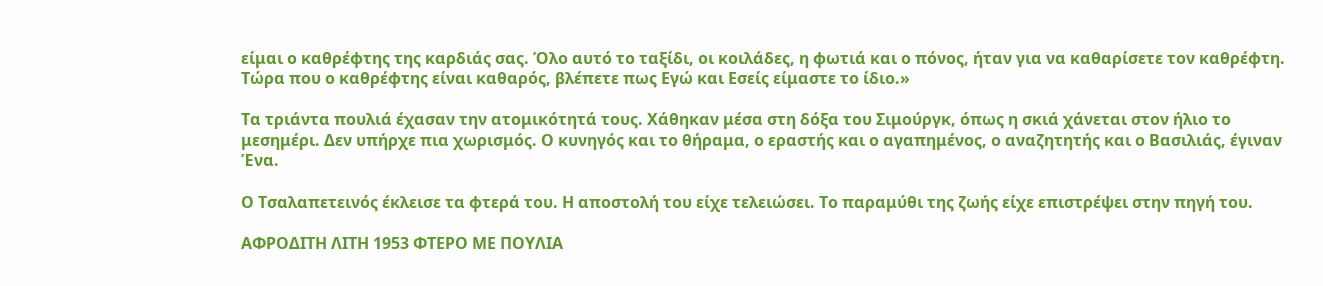είμαι ο καθρέφτης της καρδιάς σας. Όλο αυτό το ταξίδι, οι κοιλάδες, η φωτιά και ο πόνος, ήταν για να καθαρίσετε τον καθρέφτη. Τώρα που ο καθρέφτης είναι καθαρός, βλέπετε πως Εγώ και Εσείς είμαστε το ίδιο.»

Τα τριάντα πουλιά έχασαν την ατομικότητά τους. Χάθηκαν μέσα στη δόξα του Σιμούργκ, όπως η σκιά χάνεται στον ήλιο το μεσημέρι. Δεν υπήρχε πια χωρισμός. Ο κυνηγός και το θήραμα, ο εραστής και ο αγαπημένος, ο αναζητητής και ο Βασιλιάς, έγιναν Ένα.

Ο Τσαλαπετεινός έκλεισε τα φτερά του. Η αποστολή του είχε τελειώσει. Το παραμύθι της ζωής είχε επιστρέψει στην πηγή του.

ΑΦΡΟΔΙΤΗ ΛΙΤΗ 1953 ΦΤΕΡΟ ΜΕ ΠΟΥΛΙΑ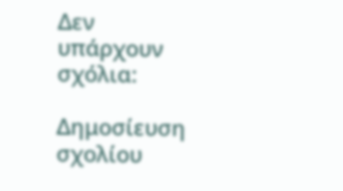Δεν υπάρχουν σχόλια:

Δημοσίευση σχολίου